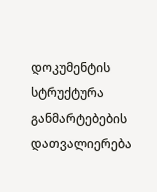დოკუმენტის სტრუქტურა
განმარტებების დათვალიერება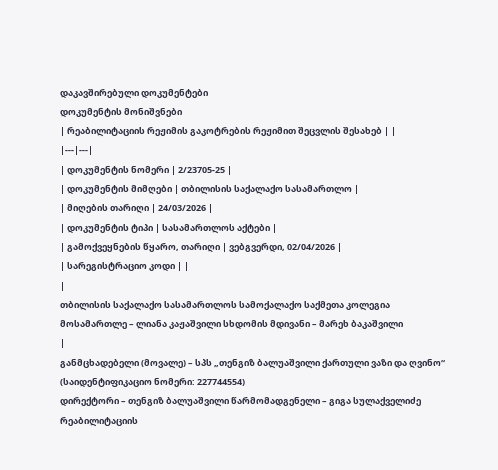დაკავშირებული დოკუმენტები
დოკუმენტის მონიშვნები
| რეაბილიტაციის რეჟიმის გაკოტრების რეჟიმით შეცვლის შესახებ | |
|---|---|
| დოკუმენტის ნომერი | 2/23705-25 |
| დოკუმენტის მიმღები | თბილისის საქალაქო სასამართლო |
| მიღების თარიღი | 24/03/2026 |
| დოკუმენტის ტიპი | სასამართლოს აქტები |
| გამოქვეყნების წყარო, თარიღი | ვებგვერდი, 02/04/2026 |
| სარეგისტრაციო კოდი | |
|
თბილისის საქალაქო სასამართლოს სამოქალაქო საქმეთა კოლეგია
მოსამართლე – ლიანა კაჟაშვილი სხდომის მდივანი – მარეხ ბაკაშვილი
|
განმცხადებელი (მოვალე) – სპს „თენგიზ ბალუაშვილი ქართული ვაზი და ღვინო“ (საიდენტიფიკაციო ნომერი: 227744554)
დირექტორი – თენგიზ ბალუაშვილი წარმომადგენელი – გიგა სულაქველიძე რეაბილიტაციის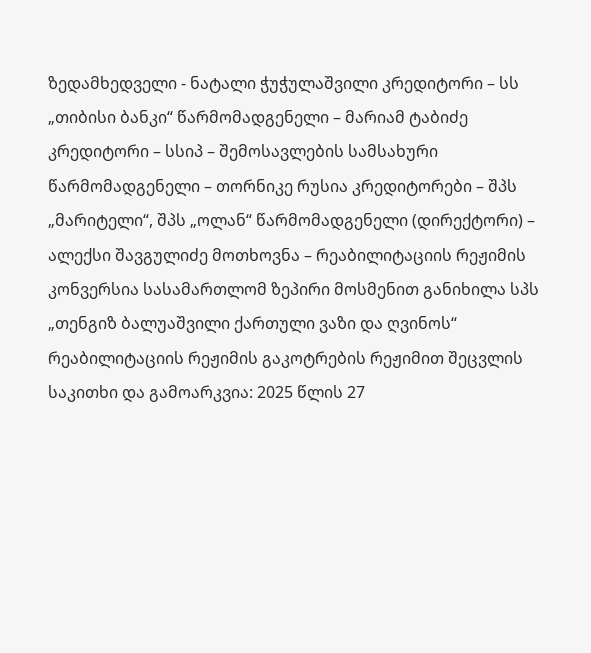ზედამხედველი - ნატალი ჭუჭულაშვილი კრედიტორი – სს „თიბისი ბანკი“ წარმომადგენელი – მარიამ ტაბიძე კრედიტორი – სსიპ – შემოსავლების სამსახური წარმომადგენელი – თორნიკე რუსია კრედიტორები – შპს „მარიტელი“, შპს „ოლან“ წარმომადგენელი (დირექტორი) – ალექსი შავგულიძე მოთხოვნა – რეაბილიტაციის რეჟიმის კონვერსია სასამართლომ ზეპირი მოსმენით განიხილა სპს „თენგიზ ბალუაშვილი ქართული ვაზი და ღვინოს“ რეაბილიტაციის რეჟიმის გაკოტრების რეჟიმით შეცვლის საკითხი და გამოარკვია: 2025 წლის 27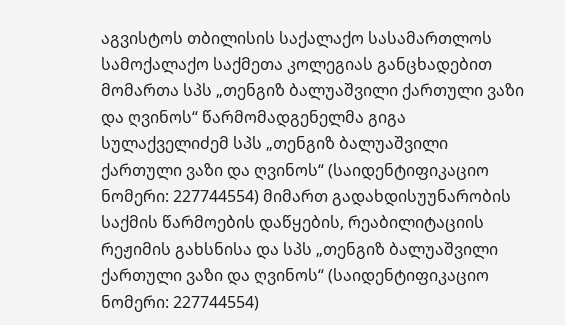აგვისტოს თბილისის საქალაქო სასამართლოს სამოქალაქო საქმეთა კოლეგიას განცხადებით მომართა სპს „თენგიზ ბალუაშვილი ქართული ვაზი და ღვინოს“ წარმომადგენელმა გიგა სულაქველიძემ სპს „თენგიზ ბალუაშვილი ქართული ვაზი და ღვინოს“ (საიდენტიფიკაციო ნომერი: 227744554) მიმართ გადახდისუუნარობის საქმის წარმოების დაწყების, რეაბილიტაციის რეჟიმის გახსნისა და სპს „თენგიზ ბალუაშვილი ქართული ვაზი და ღვინოს“ (საიდენტიფიკაციო ნომერი: 227744554)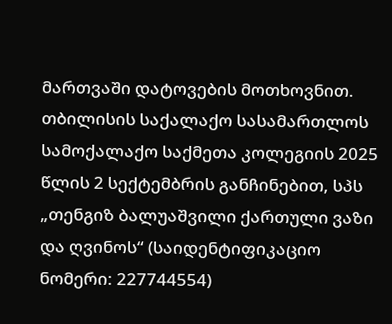მართვაში დატოვების მოთხოვნით. თბილისის საქალაქო სასამართლოს სამოქალაქო საქმეთა კოლეგიის 2025 წლის 2 სექტემბრის განჩინებით, სპს „თენგიზ ბალუაშვილი ქართული ვაზი და ღვინოს“ (საიდენტიფიკაციო ნომერი: 227744554)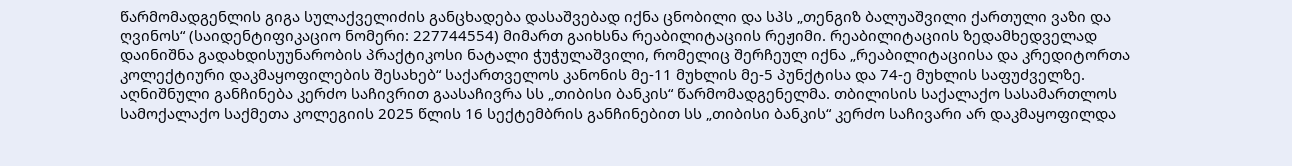წარმომადგენლის გიგა სულაქველიძის განცხადება დასაშვებად იქნა ცნობილი და სპს „თენგიზ ბალუაშვილი ქართული ვაზი და ღვინოს“ (საიდენტიფიკაციო ნომერი: 227744554) მიმართ გაიხსნა რეაბილიტაციის რეჟიმი. რეაბილიტაციის ზედამხედველად დაინიშნა გადახდისუუნარობის პრაქტიკოსი ნატალი ჭუჭულაშვილი, რომელიც შერჩეულ იქნა „რეაბილიტაციისა და კრედიტორთა კოლექტიური დაკმაყოფილების შესახებ“ საქართველოს კანონის მე-11 მუხლის მე-5 პუნქტისა და 74-ე მუხლის საფუძველზე. აღნიშნული განჩინება კერძო საჩივრით გაასაჩივრა სს „თიბისი ბანკის“ წარმომადგენელმა. თბილისის საქალაქო სასამართლოს სამოქალაქო საქმეთა კოლეგიის 2025 წლის 16 სექტემბრის განჩინებით სს „თიბისი ბანკის“ კერძო საჩივარი არ დაკმაყოფილდა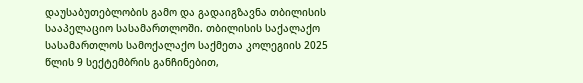დაუსაბუთებლობის გამო და გადაიგზავნა თბილისის სააპელაციო სასამართლოში. თბილისის საქალაქო სასამართლოს სამოქალაქო საქმეთა კოლეგიის 2025 წლის 9 სექტემბრის განჩინებით,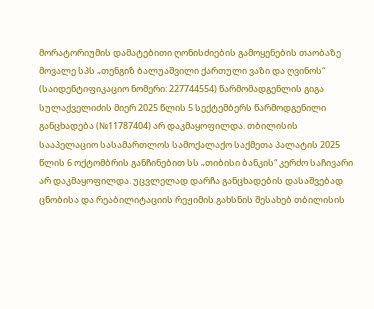მორატორიუმის დამატებითი ღონისძიების გამოყენების თაობაზე მოვალე სპს „თენგიზ ბალუაშვილი ქართული ვაზი და ღვინოს“ (საიდენტიფიკაციო ნომერი: 227744554) წარმომადგენლის გიგა სულაქველიძის მიერ 2025 წლის 5 სექტემბერს წარმოდგენილი განცხადება (№11787404) არ დაკმაყოფილდა. თბილისის სააპელაციო სასამართლოს სამოქალაქო საქმეთა პალატის 2025 წლის 6 ოქტომბრის განჩინებით სს „თიბისი ბანკის“ კერძო საჩივარი არ დაკმაყოფილდა. უცვლელად დარჩა განცხადების დასაშვებად ცნობისა და რეაბილიტაციის რეჟიმის გახსნის შესახებ თბილისის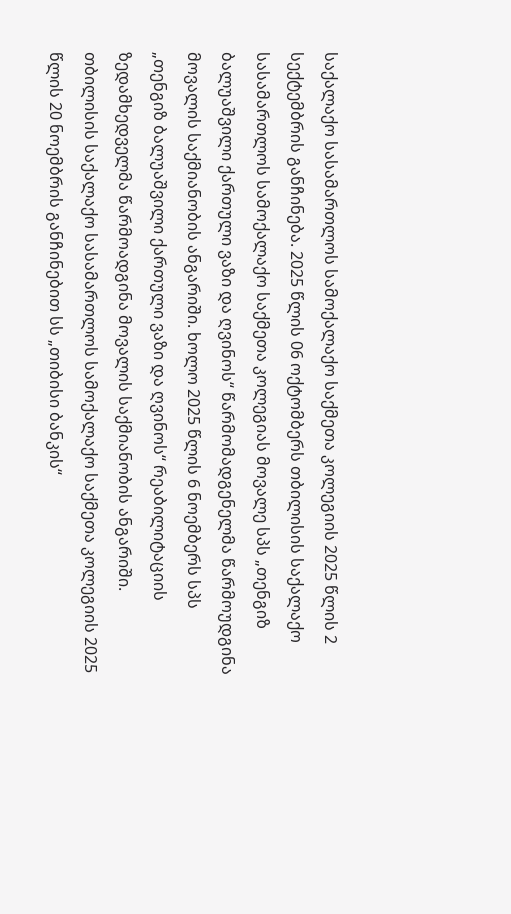საქალაქო სასამართლოს სამოქალაქო საქმეთა კოლეგიის 2025 წლის 2 სექტემბრის განჩინება. 2025 წლის 06 ოქტომბერს თბილისის საქალაქო სასამართლოს სამოქალაქო საქმეთა კოლეგიას მოვალე სპს „თენგიზ ბალუაშვილი ქართული ვაზი და ღვინოს“ წარმომადგენელმა წარმოუდგინა მოვალის საქმიანობის ანგარიში. ხოლო 2025 წლის 6 ნოემბერს სპს „თენგიზ ბალუაშვილი ქართული ვაზი და ღვინოს“ რეაბილიტაციის ზედამხედველმა წარმოადგინა მოვალის საქმიანობის ანგარიში. თბილისის საქალაქო სასამართლოს სამოქალაქო საქმეთა კოლეგიის 2025 წლის 20 ნოემბრის განჩინებით სს „თიბისი ბანკის“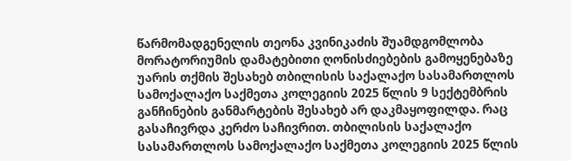წარმომადგენელის თეონა კვინიკაძის შუამდგომლობა მორატორიუმის დამატებითი ღონისძიებების გამოყენებაზე უარის თქმის შესახებ თბილისის საქალაქო სასამართლოს სამოქალაქო საქმეთა კოლეგიის 2025 წლის 9 სექტემბრის განჩინების განმარტების შესახებ არ დაკმაყოფილდა. რაც გასაჩივრდა კერძო საჩივრით. თბილისის საქალაქო სასამართლოს სამოქალაქო საქმეთა კოლეგიის 2025 წლის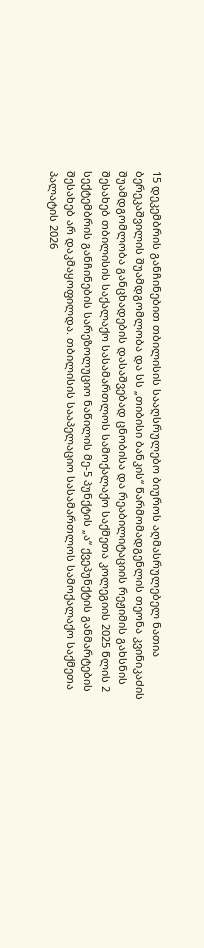15 დეკემბრის განჩინებით თბილისის სააღსრულებო ბიუროს აღმასრულებელ ნათია ბერეკაშვილის შუამდგომლობა და სს „თიბისი ბანკის“ წარმომადგენლის თეონა კვინიკაძის შუამდგომლობა განცხადების დასაშვებად ცნობისა და რეაბილიტაციის რეჟიმის გახსნის შესახებ თბილისის საქალაქო სასამართლოს სამოქალაქო საქმეთა კოლეგიის 2025 წლის 2 სექტემბრის განჩინების სარეზოლუციო ნაწილის მე-5 პუნქტის „ა“ ქვეპუნქტის განმარტების შესახებ არ დაკმაყოფილდა. თბილისის სააპელაციო სასამართლოს სამოქალაქო საქმეთა პალატის 2026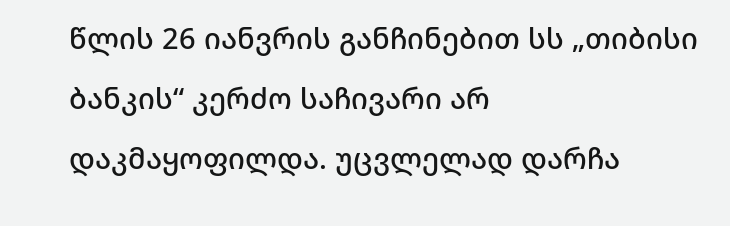წლის 26 იანვრის განჩინებით სს „თიბისი ბანკის“ კერძო საჩივარი არ დაკმაყოფილდა. უცვლელად დარჩა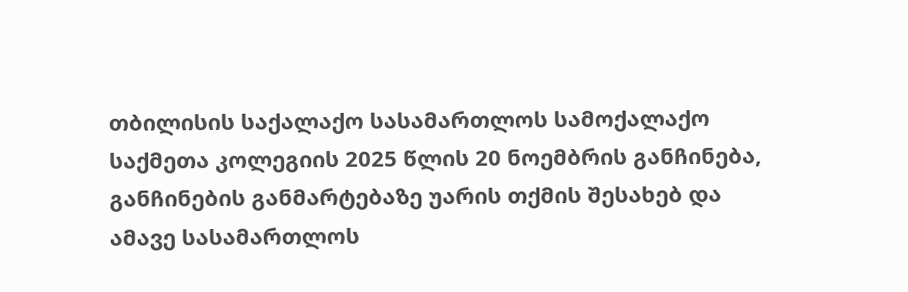თბილისის საქალაქო სასამართლოს სამოქალაქო საქმეთა კოლეგიის 2025 წლის 20 ნოემბრის განჩინება, განჩინების განმარტებაზე უარის თქმის შესახებ და ამავე სასამართლოს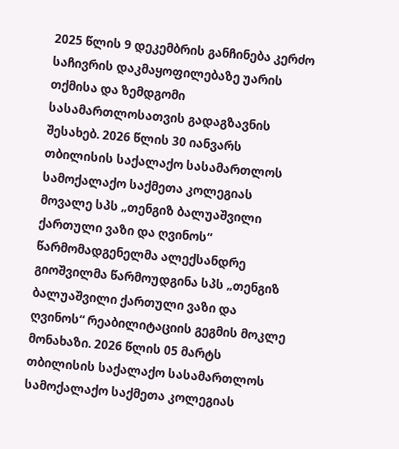2025 წლის 9 დეკემბრის განჩინება კერძო საჩივრის დაკმაყოფილებაზე უარის თქმისა და ზემდგომი სასამართლოსათვის გადაგზავნის შესახებ. 2026 წლის 30 იანვარს თბილისის საქალაქო სასამართლოს სამოქალაქო საქმეთა კოლეგიას მოვალე სპს „თენგიზ ბალუაშვილი ქართული ვაზი და ღვინოს“ წარმომადგენელმა ალექსანდრე გიოშვილმა წარმოუდგინა სპს „თენგიზ ბალუაშვილი ქართული ვაზი და ღვინოს“ რეაბილიტაციის გეგმის მოკლე მონახაზი. 2026 წლის 05 მარტს თბილისის საქალაქო სასამართლოს სამოქალაქო საქმეთა კოლეგიას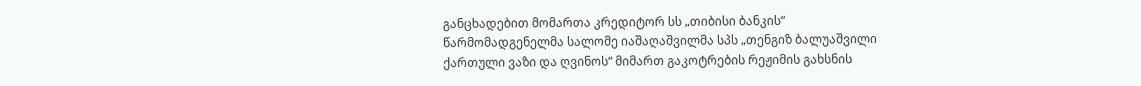განცხადებით მომართა კრედიტორ სს „თიბისი ბანკის“ წარმომადგენელმა სალომე იაშაღაშვილმა სპს „თენგიზ ბალუაშვილი ქართული ვაზი და ღვინოს“ მიმართ გაკოტრების რეჟიმის გახსნის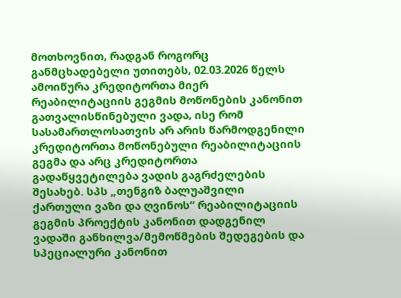მოთხოვნით, რადგან როგორც განმცხადებელი უთითებს, 02.03.2026 წელს ამოიწურა კრედიტორთა მიერ რეაბილიტაციის გეგმის მოწონების კანონით გათვალისწინებული ვადა, ისე რომ სასამართლოსათვის არ არის წარმოდგენილი კრედიტორთა მოწონებული რეაბილიტაციის გეგმა და არც კრედიტორთა გადაწყვეტილება ვადის გაგრძელების შესახებ. სპს „თენგიზ ბალუაშვილი ქართული ვაზი და ღვინოს“ რეაბილიტაციის გეგმის პროექტის კანონით დადგენილ ვადაში განხილვა/მემოწმების შედეგების და სპეციალური კანონით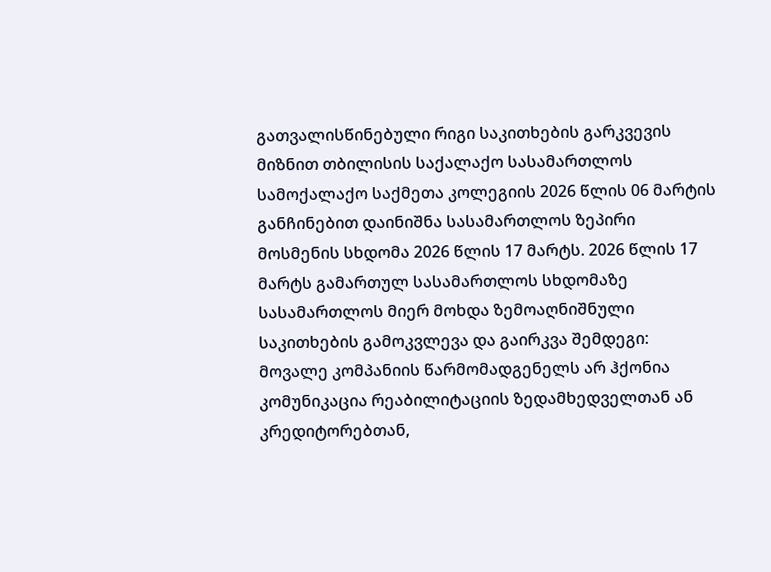გათვალისწინებული რიგი საკითხების გარკვევის მიზნით თბილისის საქალაქო სასამართლოს სამოქალაქო საქმეთა კოლეგიის 2026 წლის 06 მარტის განჩინებით დაინიშნა სასამართლოს ზეპირი მოსმენის სხდომა 2026 წლის 17 მარტს. 2026 წლის 17 მარტს გამართულ სასამართლოს სხდომაზე სასამართლოს მიერ მოხდა ზემოაღნიშნული საკითხების გამოკვლევა და გაირკვა შემდეგი: მოვალე კომპანიის წარმომადგენელს არ ჰქონია კომუნიკაცია რეაბილიტაციის ზედამხედველთან ან კრედიტორებთან,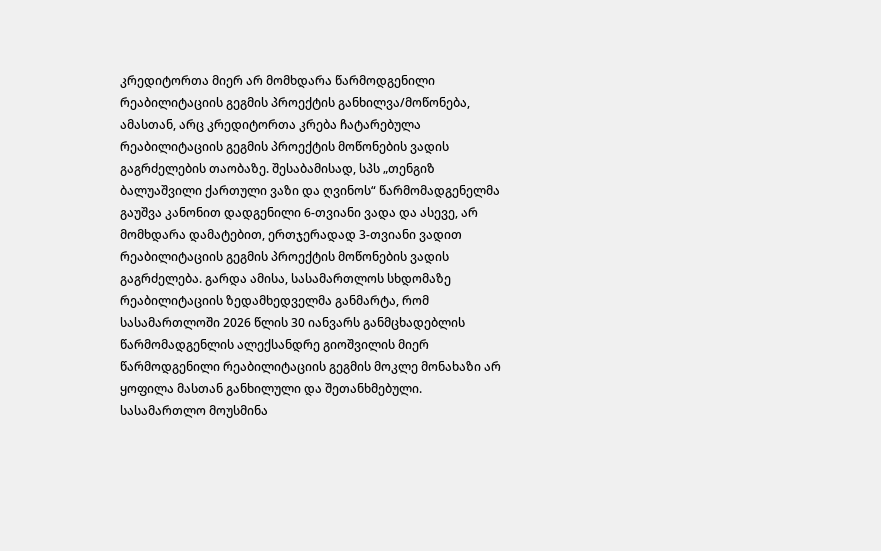კრედიტორთა მიერ არ მომხდარა წარმოდგენილი რეაბილიტაციის გეგმის პროექტის განხილვა/მოწონება, ამასთან, არც კრედიტორთა კრება ჩატარებულა რეაბილიტაციის გეგმის პროექტის მოწონების ვადის გაგრძელების თაობაზე. შესაბამისად, სპს „თენგიზ ბალუაშვილი ქართული ვაზი და ღვინოს“ წარმომადგენელმა გაუშვა კანონით დადგენილი 6-თვიანი ვადა და ასევე, არ მომხდარა დამატებით, ერთჯერადად 3-თვიანი ვადით რეაბილიტაციის გეგმის პროექტის მოწონების ვადის გაგრძელება. გარდა ამისა, სასამართლოს სხდომაზე რეაბილიტაციის ზედამხედველმა განმარტა, რომ სასამართლოში 2026 წლის 30 იანვარს განმცხადებლის წარმომადგენლის ალექსანდრე გიოშვილის მიერ წარმოდგენილი რეაბილიტაციის გეგმის მოკლე მონახაზი არ ყოფილა მასთან განხილული და შეთანხმებული. სასამართლო მოუსმინა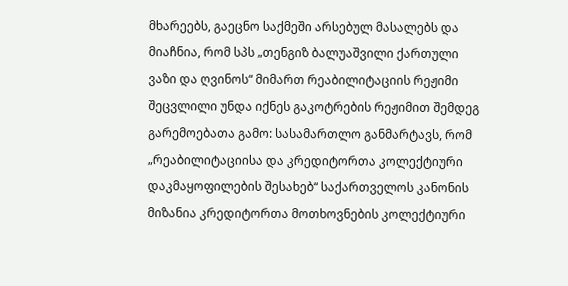მხარეებს, გაეცნო საქმეში არსებულ მასალებს და მიაჩნია, რომ სპს „თენგიზ ბალუაშვილი ქართული ვაზი და ღვინოს“ მიმართ რეაბილიტაციის რეჟიმი შეცვლილი უნდა იქნეს გაკოტრების რეჟიმით შემდეგ გარემოებათა გამო: სასამართლო განმარტავს, რომ „რეაბილიტაციისა და კრედიტორთა კოლექტიური დაკმაყოფილების შესახებ“ საქართველოს კანონის მიზანია კრედიტორთა მოთხოვნების კოლექტიური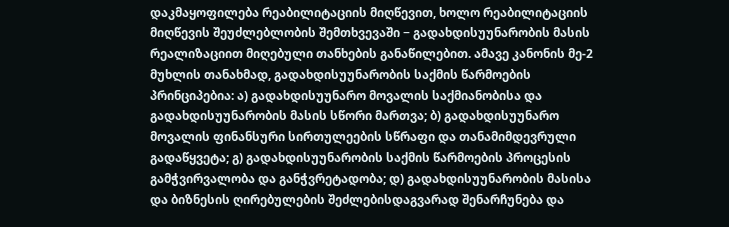დაკმაყოფილება რეაბილიტაციის მიღწევით, ხოლო რეაბილიტაციის მიღწევის შეუძლებლობის შემთხვევაში − გადახდისუუნარობის მასის რეალიზაციით მიღებული თანხების განაწილებით. ამავე კანონის მე-2 მუხლის თანახმად, გადახდისუუნარობის საქმის წარმოების პრინციპებია: ა) გადახდისუუნარო მოვალის საქმიანობისა და გადახდისუუნარობის მასის სწორი მართვა; ბ) გადახდისუუნარო მოვალის ფინანსური სირთულეების სწრაფი და თანამიმდევრული გადაწყვეტა; გ) გადახდისუუნარობის საქმის წარმოების პროცესის გამჭვირვალობა და განჭვრეტადობა; დ) გადახდისუუნარობის მასისა და ბიზნესის ღირებულების შეძლებისდაგვარად შენარჩუნება და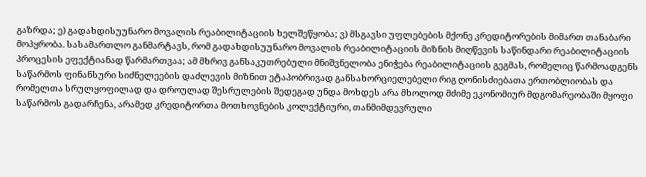გაზრდა; ე) გადახდისუუნარო მოვალის რეაბილიტაციის ხელშეწყობა; ვ) მსგავსი უფლებების მქონე კრედიტორების მიმართ თანაბარი მოპყრობა. სასამართლო განმარტავს, რომ გადახდისუუნარო მოვალის რეაბილიტაციის მიზნის მიღწევის საწინდარი რეაბილიტაციის პროცესის ეფექტიანად წარმართვაა; ამ მხრივ განსაკუთრებული მნიშვნელობა ენიჭება რეაბილიტაციის გეგმას, რომელიც წარმოადგენს საწარმოს ფინანსური სიძნელეების დაძლევის მიზნით ეტაპობრივად განსახორციელებელი რიგ ღონისძიებათა ერთობლიობას და რომელთა სრულყოფილად და დროულად შესრულების შედეგად უნდა მოხდეს არა მხოლოდ მძიმე ეკონომიურ მდგომარეობაში მყოფი საწარმოს გადარჩენა, არამედ კრედიტორთა მოთხოვნების კოლექტიური, თანმიმდევრული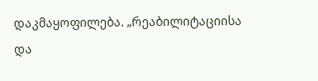დაკმაყოფილება. „რეაბილიტაციისა და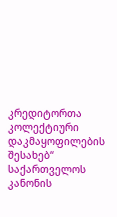კრედიტორთა კოლექტიური დაკმაყოფილების შესახებ“ საქართველოს კანონის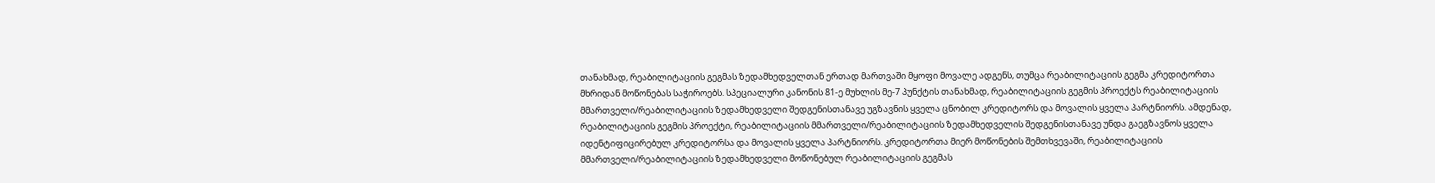თანახმად, რეაბილიტაციის გეგმას ზედამხედველთან ერთად მართვაში მყოფი მოვალე ადგენს, თუმცა რეაბილიტაციის გეგმა კრედიტორთა მხრიდან მოწონებას საჭიროებს. სპეციალური კანონის 81-ე მუხლის მე-7 პუნქტის თანახმად, რეაბილიტაციის გეგმის პროექტს რეაბილიტაციის მმართველი/რეაბილიტაციის ზედამხედველი შედგენისთანავე უგზავნის ყველა ცნობილ კრედიტორს და მოვალის ყველა პარტნიორს. ამდენად, რეაბილიტაციის გეგმის პროექტი, რეაბილიტაციის მმართველი/რეაბილიტაციის ზედამხედველის შედგენისთანავე უნდა გაეგზავნოს ყველა იდენტიფიცირებულ კრედიტორსა და მოვალის ყველა პარტნიორს. კრედიტორთა მიერ მოწონების შემთხვევაში, რეაბილიტაციის მმართველი/რეაბილიტაციის ზედამხედველი მოწონებულ რეაბილიტაციის გეგმას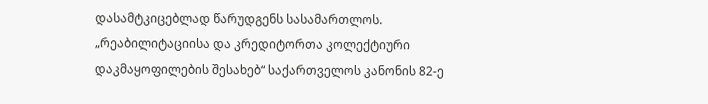დასამტკიცებლად წარუდგენს სასამართლოს. „რეაბილიტაციისა და კრედიტორთა კოლექტიური დაკმაყოფილების შესახებ“ საქართველოს კანონის 82-ე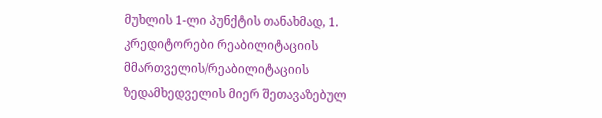მუხლის 1-ლი პუნქტის თანახმად, 1. კრედიტორები რეაბილიტაციის მმართველის/რეაბილიტაციის ზედამხედველის მიერ შეთავაზებულ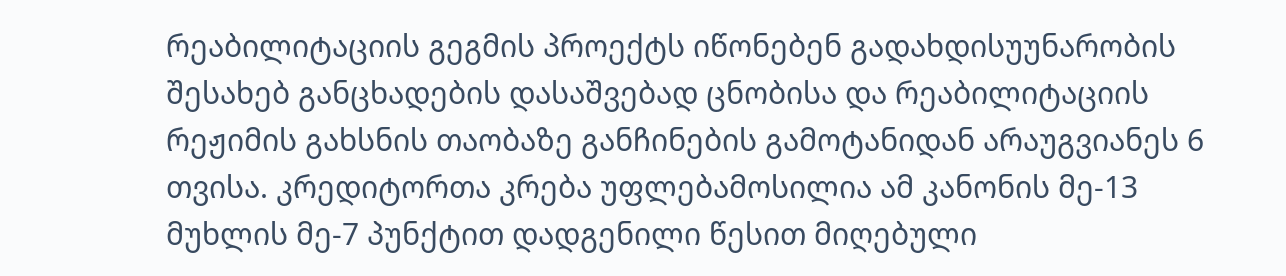რეაბილიტაციის გეგმის პროექტს იწონებენ გადახდისუუნარობის შესახებ განცხადების დასაშვებად ცნობისა და რეაბილიტაციის რეჟიმის გახსნის თაობაზე განჩინების გამოტანიდან არაუგვიანეს 6 თვისა. კრედიტორთა კრება უფლებამოსილია ამ კანონის მე-13 მუხლის მე-7 პუნქტით დადგენილი წესით მიღებული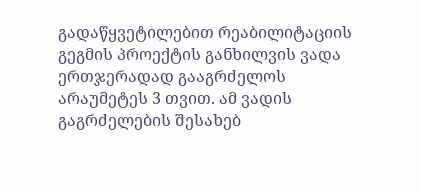გადაწყვეტილებით რეაბილიტაციის გეგმის პროექტის განხილვის ვადა ერთჯერადად გააგრძელოს არაუმეტეს 3 თვით. ამ ვადის გაგრძელების შესახებ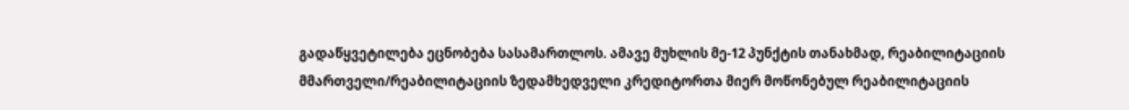გადაწყვეტილება ეცნობება სასამართლოს. ამავე მუხლის მე-12 პუნქტის თანახმად, რეაბილიტაციის მმართველი/რეაბილიტაციის ზედამხედველი კრედიტორთა მიერ მოწონებულ რეაბილიტაციის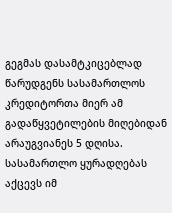გეგმას დასამტკიცებლად წარუდგენს სასამართლოს კრედიტორთა მიერ ამ გადაწყვეტილების მიღებიდან არაუგვიანეს 5 დღისა. სასამართლო ყურადღებას აქცევს იმ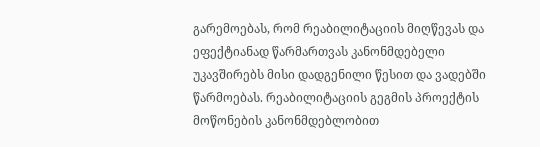გარემოებას, რომ რეაბილიტაციის მიღწევას და ეფექტიანად წარმართვას კანონმდებელი უკავშირებს მისი დადგენილი წესით და ვადებში წარმოებას. რეაბილიტაციის გეგმის პროექტის მოწონების კანონმდებლობით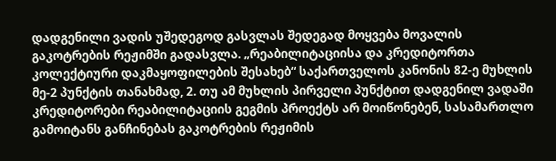დადგენილი ვადის უშედეგოდ გასვლას შედეგად მოყვება მოვალის გაკოტრების რეჟიმში გადასვლა. „რეაბილიტაციისა და კრედიტორთა კოლექტიური დაკმაყოფილების შესახებ“ საქართველოს კანონის 82-ე მუხლის მე-2 პუნქტის თანახმად, 2. თუ ამ მუხლის პირველი პუნქტით დადგენილ ვადაში კრედიტორები რეაბილიტაციის გეგმის პროექტს არ მოიწონებენ, სასამართლო გამოიტანს განჩინებას გაკოტრების რეჟიმის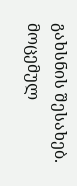გახსნის შესახებ. მოცემულ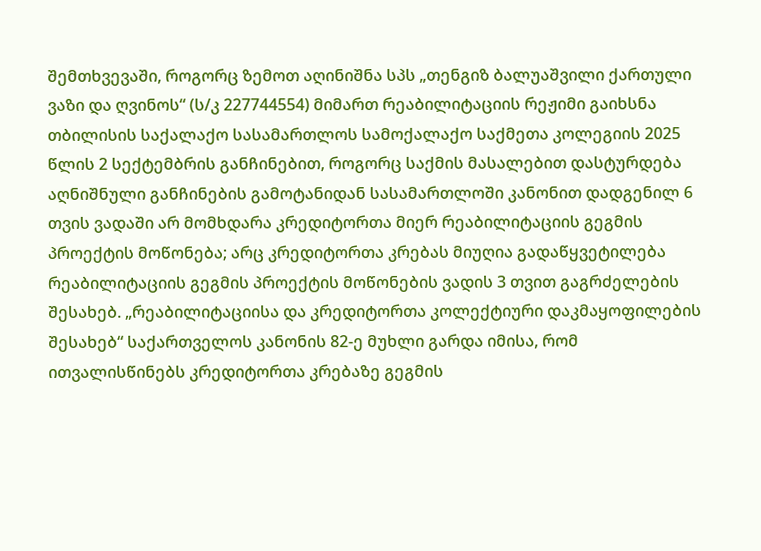შემთხვევაში, როგორც ზემოთ აღინიშნა სპს „თენგიზ ბალუაშვილი ქართული ვაზი და ღვინოს“ (ს/კ 227744554) მიმართ რეაბილიტაციის რეჟიმი გაიხსნა თბილისის საქალაქო სასამართლოს სამოქალაქო საქმეთა კოლეგიის 2025 წლის 2 სექტემბრის განჩინებით, როგორც საქმის მასალებით დასტურდება აღნიშნული განჩინების გამოტანიდან სასამართლოში კანონით დადგენილ 6 თვის ვადაში არ მომხდარა კრედიტორთა მიერ რეაბილიტაციის გეგმის პროექტის მოწონება; არც კრედიტორთა კრებას მიუღია გადაწყვეტილება რეაბილიტაციის გეგმის პროექტის მოწონების ვადის 3 თვით გაგრძელების შესახებ. „რეაბილიტაციისა და კრედიტორთა კოლექტიური დაკმაყოფილების შესახებ“ საქართველოს კანონის 82-ე მუხლი გარდა იმისა, რომ ითვალისწინებს კრედიტორთა კრებაზე გეგმის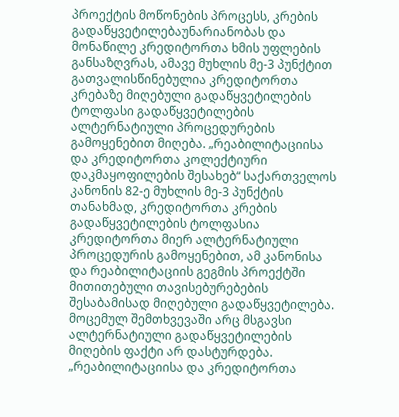პროექტის მოწონების პროცესს, კრების გადაწყვეტილებაუნარიანობას და მონაწილე კრედიტორთა ხმის უფლების განსაზღვრას, ამავე მუხლის მე-3 პუნქტით გათვალისწინებულია კრედიტორთა კრებაზე მიღებული გადაწყვეტილების ტოლფასი გადაწყვეტილების ალტერნატიული პროცედურების გამოყენებით მიღება. „რეაბილიტაციისა და კრედიტორთა კოლექტიური დაკმაყოფილების შესახებ“ საქართველოს კანონის 82-ე მუხლის მე-3 პუნქტის თანახმად, კრედიტორთა კრების გადაწყვეტილების ტოლფასია კრედიტორთა მიერ ალტერნატიული პროცედურის გამოყენებით, ამ კანონისა და რეაბილიტაციის გეგმის პროექტში მითითებული თავისებურებების შესაბამისად მიღებული გადაწყვეტილება. მოცემულ შემთხვევაში არც მსგავსი ალტერნატიული გადაწყვეტილების მიღების ფაქტი არ დასტურდება. „რეაბილიტაციისა და კრედიტორთა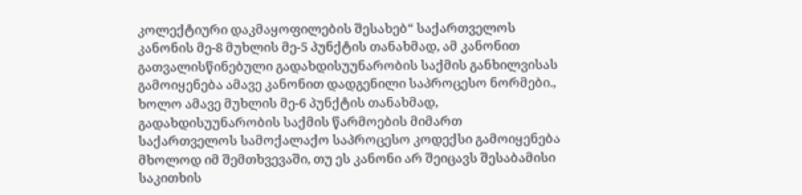კოლექტიური დაკმაყოფილების შესახებ“ საქართველოს კანონის მე-8 მუხლის მე-5 პუნქტის თანახმად, ამ კანონით გათვალისწინებული გადახდისუუნარობის საქმის განხილვისას გამოიყენება ამავე კანონით დადგენილი საპროცესო ნორმები., ხოლო ამავე მუხლის მე-6 პუნქტის თანახმად, გადახდისუუნარობის საქმის წარმოების მიმართ საქართველოს სამოქალაქო საპროცესო კოდექსი გამოიყენება მხოლოდ იმ შემთხვევაში, თუ ეს კანონი არ შეიცავს შესაბამისი საკითხის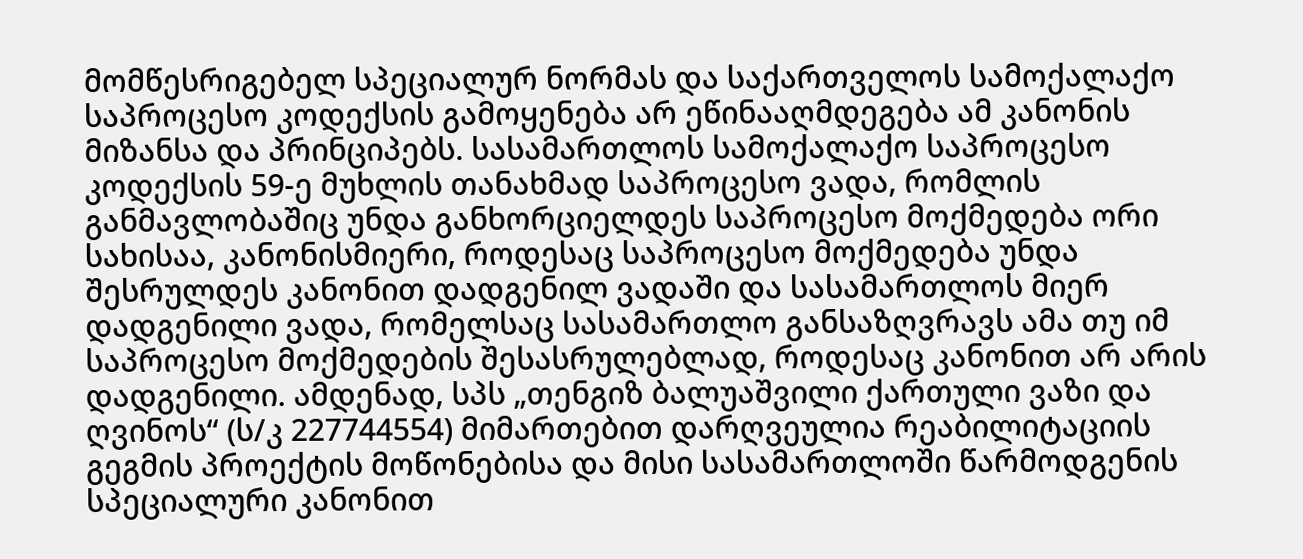მომწესრიგებელ სპეციალურ ნორმას და საქართველოს სამოქალაქო საპროცესო კოდექსის გამოყენება არ ეწინააღმდეგება ამ კანონის მიზანსა და პრინციპებს. სასამართლოს სამოქალაქო საპროცესო კოდექსის 59-ე მუხლის თანახმად საპროცესო ვადა, რომლის განმავლობაშიც უნდა განხორციელდეს საპროცესო მოქმედება ორი სახისაა, კანონისმიერი, როდესაც საპროცესო მოქმედება უნდა შესრულდეს კანონით დადგენილ ვადაში და სასამართლოს მიერ დადგენილი ვადა, რომელსაც სასამართლო განსაზღვრავს ამა თუ იმ საპროცესო მოქმედების შესასრულებლად, როდესაც კანონით არ არის დადგენილი. ამდენად, სპს „თენგიზ ბალუაშვილი ქართული ვაზი და ღვინოს“ (ს/კ 227744554) მიმართებით დარღვეულია რეაბილიტაციის გეგმის პროექტის მოწონებისა და მისი სასამართლოში წარმოდგენის სპეციალური კანონით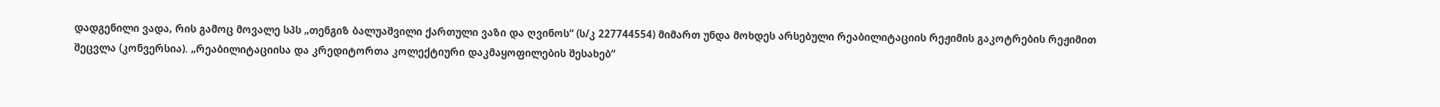დადგენილი ვადა, რის გამოც მოვალე სპს „თენგიზ ბალუაშვილი ქართული ვაზი და ღვინოს“ (ს/კ 227744554) მიმართ უნდა მოხდეს არსებული რეაბილიტაციის რეჟიმის გაკოტრების რეჟიმით შეცვლა (კონვერსია). „რეაბილიტაციისა და კრედიტორთა კოლექტიური დაკმაყოფილების შესახებ“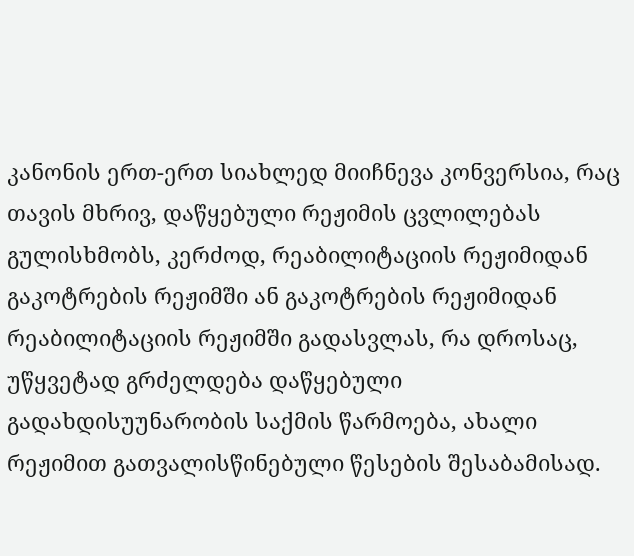კანონის ერთ-ერთ სიახლედ მიიჩნევა კონვერსია, რაც თავის მხრივ, დაწყებული რეჟიმის ცვლილებას გულისხმობს, კერძოდ, რეაბილიტაციის რეჟიმიდან გაკოტრების რეჟიმში ან გაკოტრების რეჟიმიდან რეაბილიტაციის რეჟიმში გადასვლას, რა დროსაც, უწყვეტად გრძელდება დაწყებული გადახდისუუნარობის საქმის წარმოება, ახალი რეჟიმით გათვალისწინებული წესების შესაბამისად.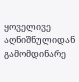ყოველივე აღნიშნულიდან გამომდინარე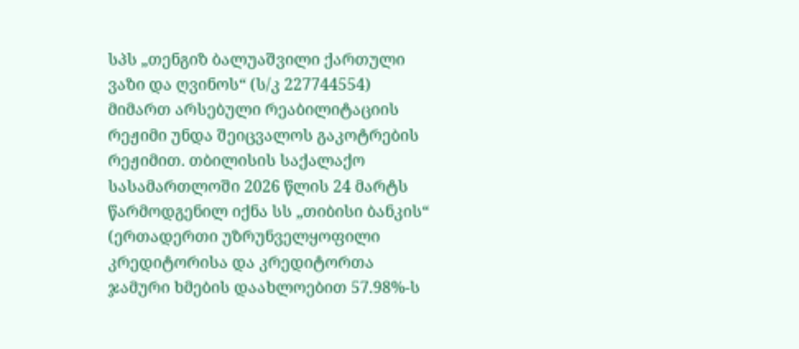სპს „თენგიზ ბალუაშვილი ქართული ვაზი და ღვინოს“ (ს/კ 227744554) მიმართ არსებული რეაბილიტაციის რეჟიმი უნდა შეიცვალოს გაკოტრების რეჟიმით. თბილისის საქალაქო სასამართლოში 2026 წლის 24 მარტს წარმოდგენილ იქნა სს „თიბისი ბანკის“ (ერთადერთი უზრუნველყოფილი კრედიტორისა და კრედიტორთა ჯამური ხმების დაახლოებით 57.98%-ს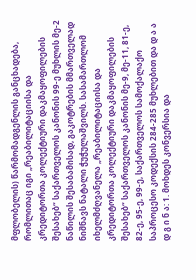მფლობელის) წარმომადგენლის განცხადება, რომლითაც იგი „რეაბილიტაციისა და კრედიტორთა კოლექტიური დაკმაყოფილების შესახებ“ საქართველოს კანონის 99-ე მუხლის მე-2 ნაწილის შესაბამისად, გაკოტრების მმართველად ნიშნავს ნატალი ჭუჭულაშვილს. სასამართლომ იხელმძღვანელა „რეაბილიტაციისა და კრედიტორთა კოლექტიური დაკმაყოფილების შესახებ“ საქართველოს კანონის მე-9, მე-11, 81-ე, 82-ე, 95-ე, 99-ე, საქართველოს სამოქალაქო საპროცესო კოდექსის 284-285 მუხლებით და დ ა ა დ გ ი ნ ა: 1. მოხდეს კონვერსია და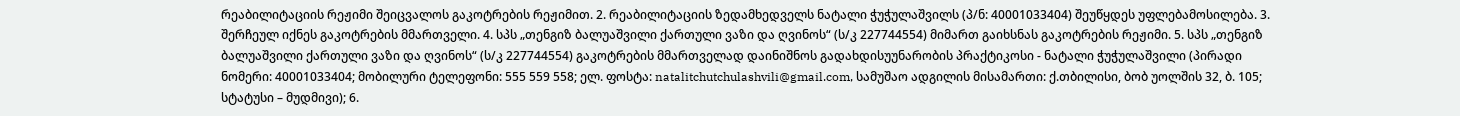რეაბილიტაციის რეჟიმი შეიცვალოს გაკოტრების რეჟიმით. 2. რეაბილიტაციის ზედამხედველს ნატალი ჭუჭულაშვილს (პ/ნ: 40001033404) შეუწყდეს უფლებამოსილება. 3. შერჩეულ იქნეს გაკოტრების მმართველი. 4. სპს „თენგიზ ბალუაშვილი ქართული ვაზი და ღვინოს“ (ს/კ 227744554) მიმართ გაიხსნას გაკოტრების რეჟიმი. 5. სპს „თენგიზ ბალუაშვილი ქართული ვაზი და ღვინოს“ (ს/კ 227744554) გაკოტრების მმართველად დაინიშნოს გადახდისუუნარობის პრაქტიკოსი - ნატალი ჭუჭულაშვილი (პირადი ნომერი: 40001033404; მობილური ტელეფონი: 555 559 558; ელ. ფოსტა: natalitchutchulashvili@gmail.com, სამუშაო ადგილის მისამართი: ქ.თბილისი, ბობ უოლშის 32, ბ. 105; სტატუსი – მუდმივი); 6.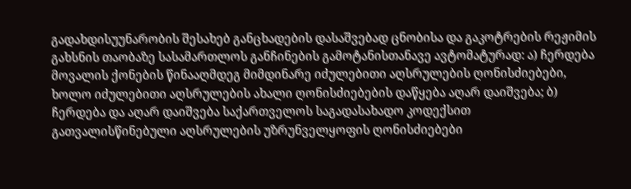გადახდისუუნარობის შესახებ განცხადების დასაშვებად ცნობისა და გაკოტრების რეჟიმის გახსნის თაობაზე სასამართლოს განჩინების გამოტანისთანავე ავტომატურად: ა) ჩერდება მოვალის ქონების წინააღმდეგ მიმდინარე იძულებითი აღსრულების ღონისძიებები, ხოლო იძულებითი აღსრულების ახალი ღონისძიებების დაწყება აღარ დაიშვება; ბ) ჩერდება და აღარ დაიშვება საქართველოს საგადასახადო კოდექსით გათვალისწინებული აღსრულების უზრუნველყოფის ღონისძიებები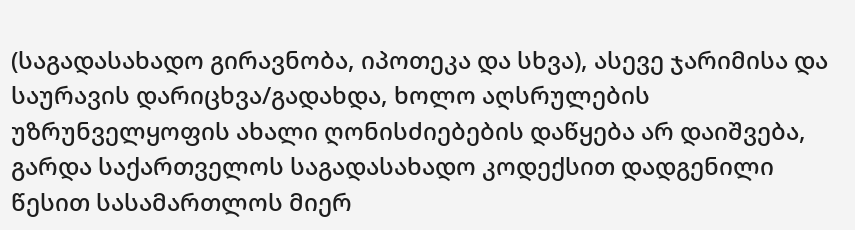(საგადასახადო გირავნობა, იპოთეკა და სხვა), ასევე ჯარიმისა და საურავის დარიცხვა/გადახდა, ხოლო აღსრულების უზრუნველყოფის ახალი ღონისძიებების დაწყება არ დაიშვება, გარდა საქართველოს საგადასახადო კოდექსით დადგენილი წესით სასამართლოს მიერ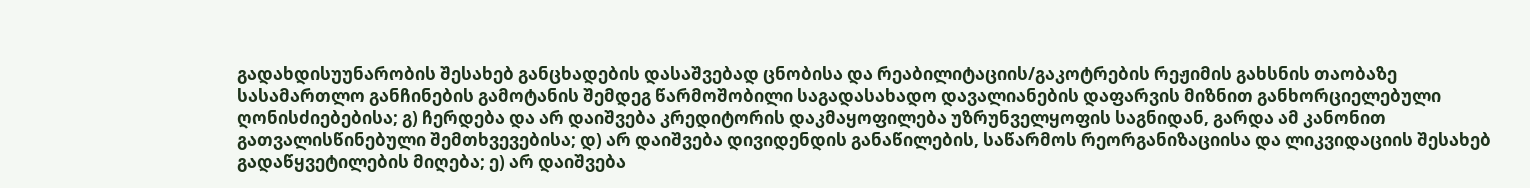გადახდისუუნარობის შესახებ განცხადების დასაშვებად ცნობისა და რეაბილიტაციის/გაკოტრების რეჟიმის გახსნის თაობაზე სასამართლო განჩინების გამოტანის შემდეგ წარმოშობილი საგადასახადო დავალიანების დაფარვის მიზნით განხორციელებული ღონისძიებებისა; გ) ჩერდება და არ დაიშვება კრედიტორის დაკმაყოფილება უზრუნველყოფის საგნიდან, გარდა ამ კანონით გათვალისწინებული შემთხვევებისა; დ) არ დაიშვება დივიდენდის განაწილების, საწარმოს რეორგანიზაციისა და ლიკვიდაციის შესახებ გადაწყვეტილების მიღება; ე) არ დაიშვება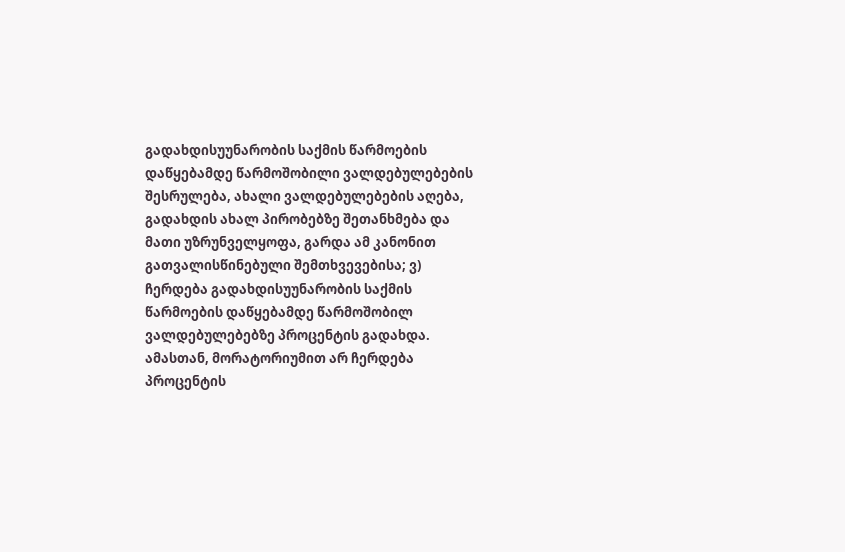გადახდისუუნარობის საქმის წარმოების დაწყებამდე წარმოშობილი ვალდებულებების შესრულება, ახალი ვალდებულებების აღება, გადახდის ახალ პირობებზე შეთანხმება და მათი უზრუნველყოფა, გარდა ამ კანონით გათვალისწინებული შემთხვევებისა; ვ) ჩერდება გადახდისუუნარობის საქმის წარმოების დაწყებამდე წარმოშობილ ვალდებულებებზე პროცენტის გადახდა. ამასთან, მორატორიუმით არ ჩერდება პროცენტის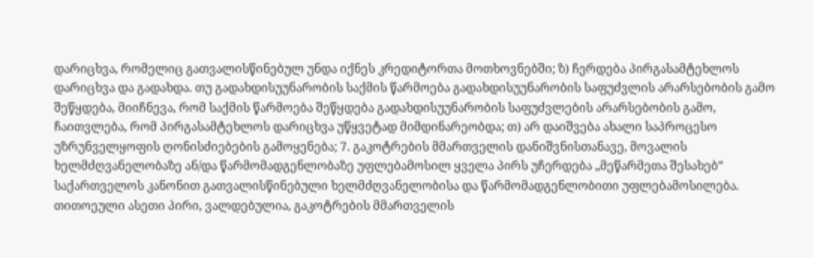დარიცხვა, რომელიც გათვალისწინებულ უნდა იქნეს კრედიტორთა მოთხოვნებში; ზ) ჩერდება პირგასამტეხლოს დარიცხვა და გადახდა. თუ გადახდისუუნარობის საქმის წარმოება გადახდისუუნარობის საფუძვლის არარსებობის გამო შეწყდება, მიიჩნევა, რომ საქმის წარმოება შეწყდება გადახდისუუნარობის საფუძვლების არარსებობის გამო, ჩაითვლება, რომ პირგასამტეხლოს დარიცხვა უწყვეტად მიმდინარეობდა; თ) არ დაიშვება ახალი საპროცესო უზრუნველყოფის ღონისძიებების გამოყენება; 7. გაკოტრების მმართველის დანიშვნისთანავე, მოვალის ხელმძღვანელობაზე ან/და წარმომადგენლობაზე უფლებამოსილ ყველა პირს უჩერდება „მეწარმეთა შესახებ“ საქართველოს კანონით გათვალისწინებული ხელმძღვანელობისა და წარმომადგენლობითი უფლებამოსილება. თითოეული ასეთი პირი, ვალდებულია, გაკოტრების მმართველის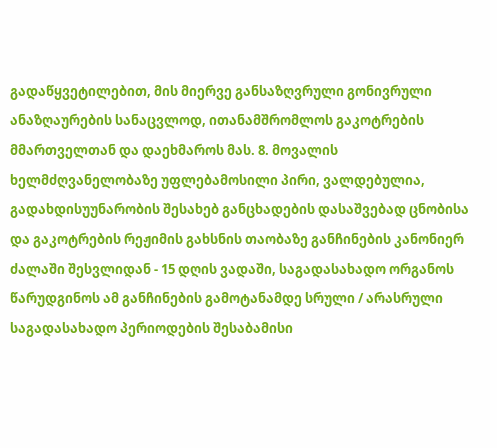გადაწყვეტილებით, მის მიერვე განსაზღვრული გონივრული ანაზღაურების სანაცვლოდ, ითანამშრომლოს გაკოტრების მმართველთან და დაეხმაროს მას. 8. მოვალის ხელმძღვანელობაზე უფლებამოსილი პირი, ვალდებულია, გადახდისუუნარობის შესახებ განცხადების დასაშვებად ცნობისა და გაკოტრების რეჟიმის გახსნის თაობაზე განჩინების კანონიერ ძალაში შესვლიდან - 15 დღის ვადაში, საგადასახადო ორგანოს წარუდგინოს ამ განჩინების გამოტანამდე სრული / არასრული საგადასახადო პერიოდების შესაბამისი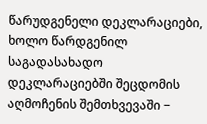წარუდგენელი დეკლარაციები, ხოლო წარდგენილ საგადასახადო დეკლარაციებში შეცდომის აღმოჩენის შემთხვევაში −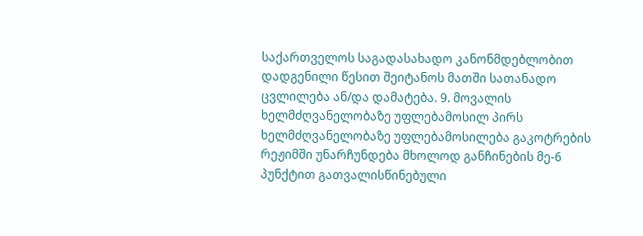საქართველოს საგადასახადო კანონმდებლობით დადგენილი წესით შეიტანოს მათში სათანადო ცვლილება ან/და დამატება. 9. მოვალის ხელმძღვანელობაზე უფლებამოსილ პირს ხელმძღვანელობაზე უფლებამოსილება გაკოტრების რეჟიმში უნარჩუნდება მხოლოდ განჩინების მე-6 პუნქტით გათვალისწინებული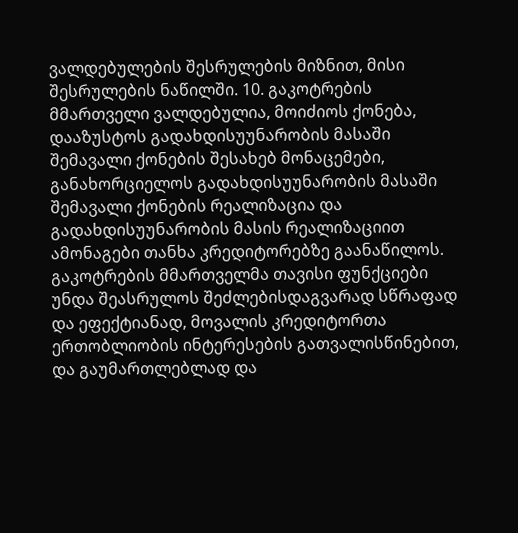ვალდებულების შესრულების მიზნით, მისი შესრულების ნაწილში. 10. გაკოტრების მმართველი ვალდებულია, მოიძიოს ქონება, დააზუსტოს გადახდისუუნარობის მასაში შემავალი ქონების შესახებ მონაცემები, განახორციელოს გადახდისუუნარობის მასაში შემავალი ქონების რეალიზაცია და გადახდისუუნარობის მასის რეალიზაციით ამონაგები თანხა კრედიტორებზე გაანაწილოს. გაკოტრების მმართველმა თავისი ფუნქციები უნდა შეასრულოს შეძლებისდაგვარად სწრაფად და ეფექტიანად, მოვალის კრედიტორთა ერთობლიობის ინტერესების გათვალისწინებით, და გაუმართლებლად და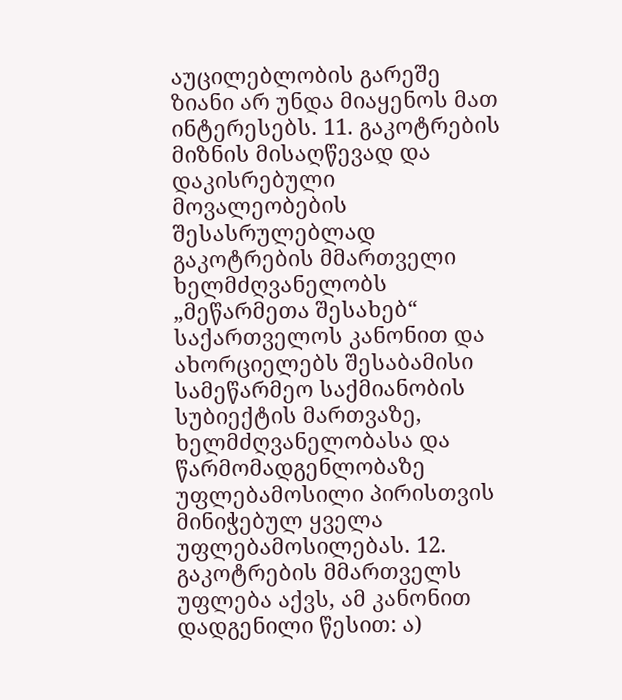აუცილებლობის გარეშე ზიანი არ უნდა მიაყენოს მათ ინტერესებს. 11. გაკოტრების მიზნის მისაღწევად და დაკისრებული მოვალეობების შესასრულებლად გაკოტრების მმართველი ხელმძღვანელობს „მეწარმეთა შესახებ“ საქართველოს კანონით და ახორციელებს შესაბამისი სამეწარმეო საქმიანობის სუბიექტის მართვაზე, ხელმძღვანელობასა და წარმომადგენლობაზე უფლებამოსილი პირისთვის მინიჭებულ ყველა უფლებამოსილებას. 12. გაკოტრების მმართველს უფლება აქვს, ამ კანონით დადგენილი წესით: ა)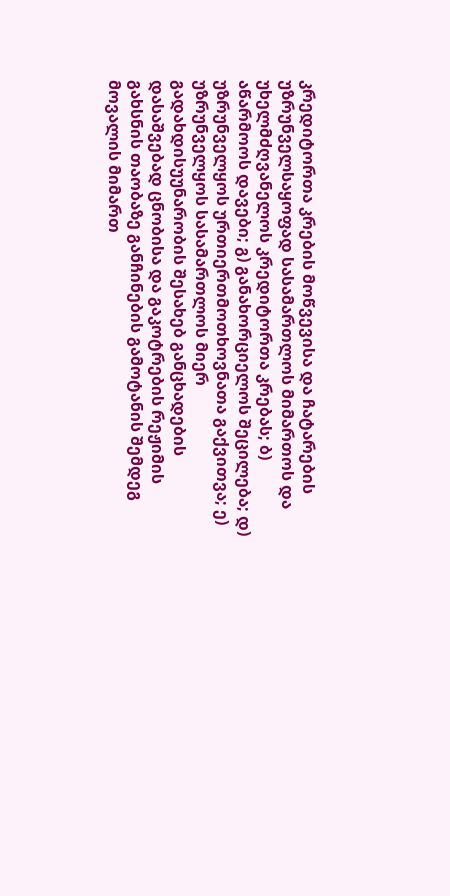კრედიტორთა კრების მოწვევისა და ჩატარების უზრუნველსაყოფად სასამართლოს მიმართოს და უხელმძღვანელოს კრედიტორთა კრებას; ბ) აწარმოოს დავები; გ) განახორციელოს შეცილება; დ) უზრუნველყოს ურთიერთმოთხოვნათა გაქვითვა; ე) უზრუნველყოს სასამართლოს მიერ გადახდისუუნარობის შესახებ განცხადების დასაშვებად ცნობისა და გაკოტრების რეჟიმის გახსნის თაობაზე განჩინების გამოტანის შემდეგ მოვალის მიმართ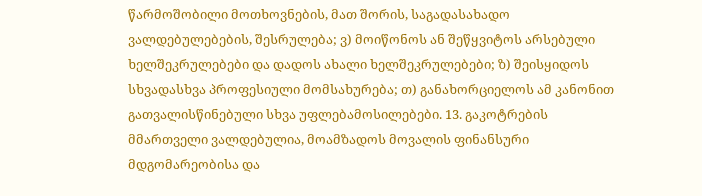წარმოშობილი მოთხოვნების, მათ შორის, საგადასახადო ვალდებულებების, შესრულება; ვ) მოიწონოს ან შეწყვიტოს არსებული ხელშეკრულებები და დადოს ახალი ხელშეკრულებები; ზ) შეისყიდოს სხვადასხვა პროფესიული მომსახურება; თ) განახორციელოს ამ კანონით გათვალისწინებული სხვა უფლებამოსილებები. 13. გაკოტრების მმართველი ვალდებულია, მოამზადოს მოვალის ფინანსური მდგომარეობისა და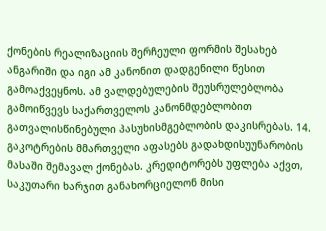ქონების რეალიზაციის შერჩეული ფორმის შესახებ ანგარიში და იგი ამ კანონით დადგენილი წესით გამოაქვეყნოს. ამ ვალდებულების შეუსრულებლობა გამოიწვევს საქართველოს კანონმდებლობით გათვალისწინებული პასუხისმგებლობის დაკისრებას. 14. გაკოტრების მმართველი აფასებს გადახდისუუნარობის მასაში შემავალ ქონებას. კრედიტორებს უფლება აქვთ, საკუთარი ხარჯით განახორციელონ მისი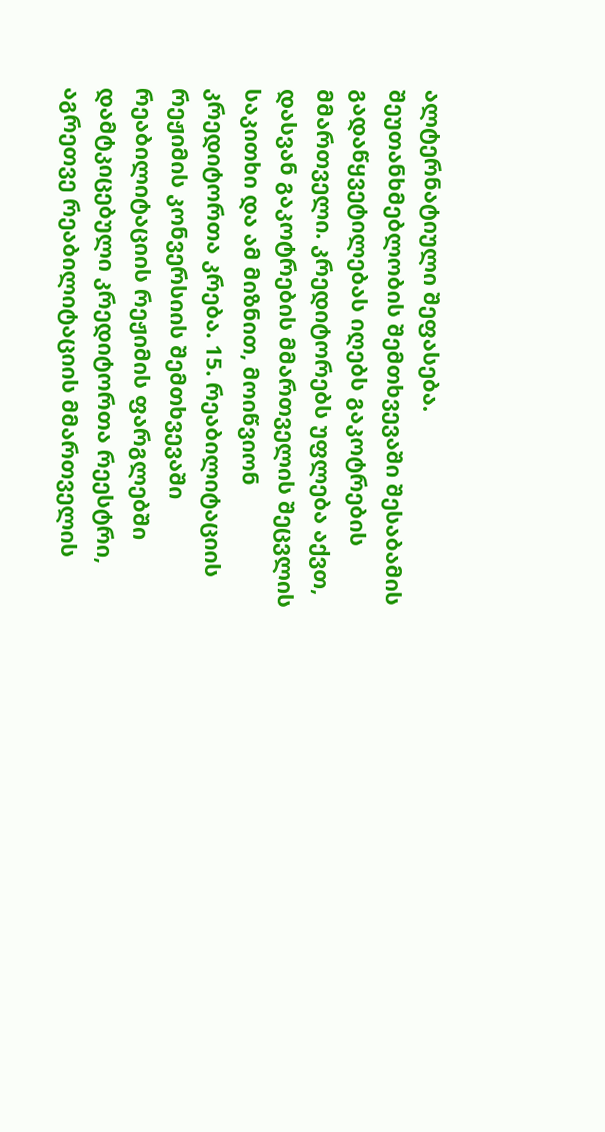ალტერნატიული შეფასება. შეუთანხმებლობის შემთხვევაში შესაბამის გადაწყვეტილებას იღებს გაკოტრების მმართველი. კრედიტორებს უფლება აქვთ, დასვან გაკოტრების მმართველის შეცვლის საკითხი და ამ მიზნით, მოიწვიონ კრედიტორთა კრება. 15. რეაბილიტაციის რეჟიმის კონვერსიის შემთხვევაში რეაბილიტაციის რეჟიმის ფარგლებში დამტკიცებული კრედიტორთა რეესტრი, აგრეთვე რეაბილიტაციის მმართველის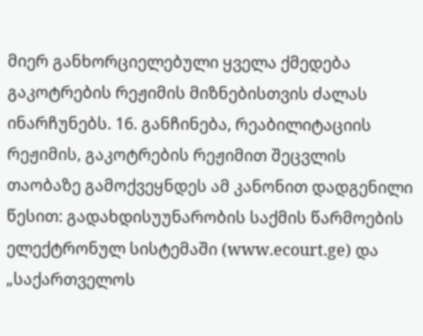მიერ განხორციელებული ყველა ქმედება გაკოტრების რეჟიმის მიზნებისთვის ძალას ინარჩუნებს. 16. განჩინება, რეაბილიტაციის რეჟიმის, გაკოტრების რეჟიმით შეცვლის თაობაზე გამოქვეყნდეს ამ კანონით დადგენილი წესით: გადახდისუუნარობის საქმის წარმოების ელექტრონულ სისტემაში (www.ecourt.ge) და „საქართველოს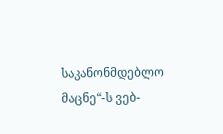საკანონმდებლო მაცნე“-ს ვებ-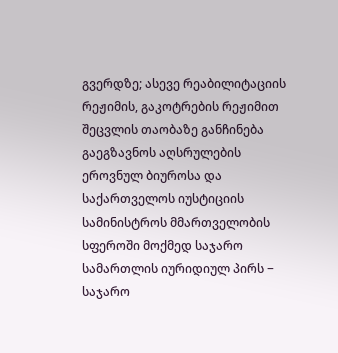გვერდზე; ასევე რეაბილიტაციის რეჟიმის, გაკოტრების რეჟიმით შეცვლის თაობაზე განჩინება გაეგზავნოს აღსრულების ეროვნულ ბიუროსა და საქართველოს იუსტიციის სამინისტროს მმართველობის სფეროში მოქმედ საჯარო სამართლის იურიდიულ პირს − საჯარო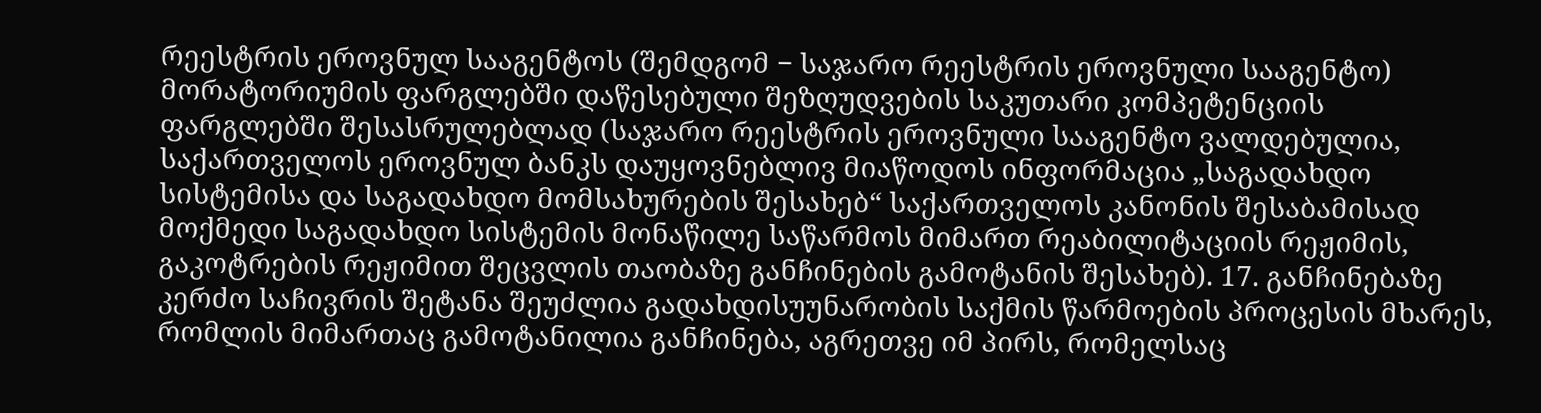რეესტრის ეროვნულ სააგენტოს (შემდგომ − საჯარო რეესტრის ეროვნული სააგენტო) მორატორიუმის ფარგლებში დაწესებული შეზღუდვების საკუთარი კომპეტენციის ფარგლებში შესასრულებლად (საჯარო რეესტრის ეროვნული სააგენტო ვალდებულია, საქართველოს ეროვნულ ბანკს დაუყოვნებლივ მიაწოდოს ინფორმაცია „საგადახდო სისტემისა და საგადახდო მომსახურების შესახებ“ საქართველოს კანონის შესაბამისად მოქმედი საგადახდო სისტემის მონაწილე საწარმოს მიმართ რეაბილიტაციის რეჟიმის, გაკოტრების რეჟიმით შეცვლის თაობაზე განჩინების გამოტანის შესახებ). 17. განჩინებაზე კერძო საჩივრის შეტანა შეუძლია გადახდისუუნარობის საქმის წარმოების პროცესის მხარეს, რომლის მიმართაც გამოტანილია განჩინება, აგრეთვე იმ პირს, რომელსაც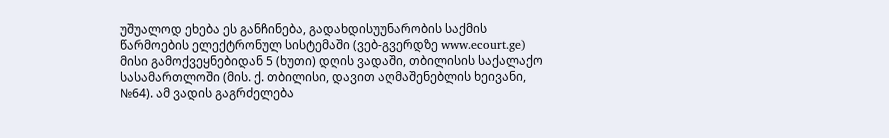უშუალოდ ეხება ეს განჩინება, გადახდისუუნარობის საქმის წარმოების ელექტრონულ სისტემაში (ვებ-გვერდზე www.ecourt.ge) მისი გამოქვეყნებიდან 5 (ხუთი) დღის ვადაში, თბილისის საქალაქო სასამართლოში (მის. ქ. თბილისი, დავით აღმაშენებლის ხეივანი, №64). ამ ვადის გაგრძელება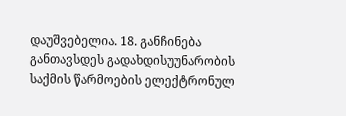დაუშვებელია. 18. განჩინება განთავსდეს გადახდისუუნარობის საქმის წარმოების ელექტრონულ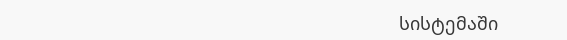სისტემაში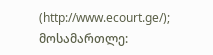(http://www.ecourt.ge/); მოსამართლე: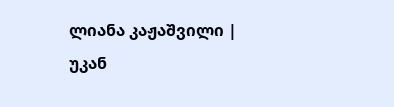ლიანა კაჟაშვილი |
უკან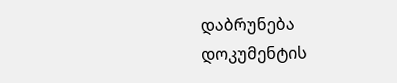დაბრუნება
დოკუმენტის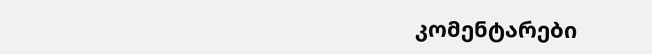კომენტარები